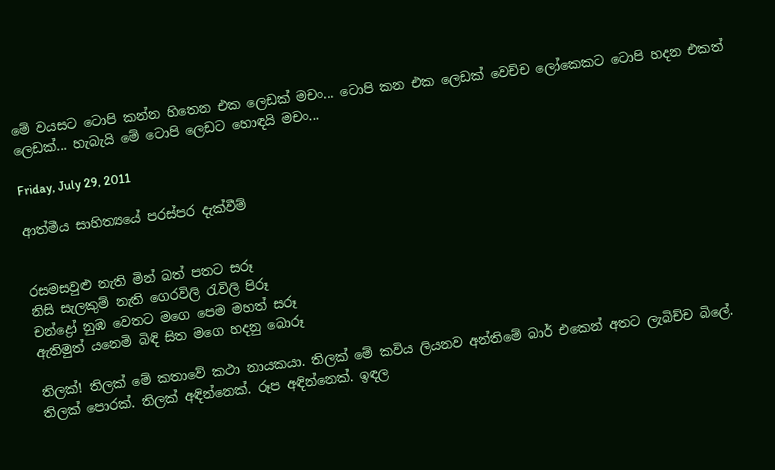මේ වයසට ටොපි කන්න හිතෙන එක ලෙඩක් මචං... ටොපි කන එක ලෙඩක් වෙච්ච ලෝකෙකට ටොපි හදන එකත් ලෙඩක්... හැබැයි මේ ටොපි ලෙඩට හොඳයි මචං...

Friday, July 29, 2011

ආත්මීය සාහිත්‍යයේ පරස්පර දැක්වීම්


රසමසවුළු නැති මින් බත් පතට සරූ
නිසි සැලකුම් නැති ගෙරවිලි රැවිලි පිරූ
චන්ද්‍රෝ නුඹ වෙතට මගෙ පෙම මහත් සරූ
ඇතිමුත් යනෙමි බිඳි සිත මගෙ හදනු බොරූ

තිලක්! තිලක් මේ කතාවේ කථා නායකයා. තිලක් මේ කවිය ලියනව අන්තිමේ බාර් එකෙන් අතට ලැබිච්ච බිලේ. තිලක් පොරක්. තිලක් අඳින්නෙක්. රූප අඳින්නෙක්. ඉඳල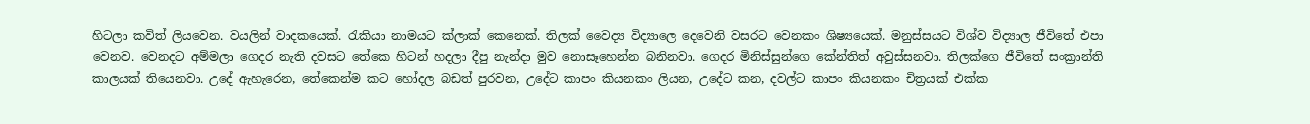හිටලා කවිත් ලියවෙන. වයලින් වාදකයෙක්. රැකියා නාමයට ක්ලාක් කෙනෙක්. තිලක් වෛද්‍ය විද්‍යාලෙ දෙවෙනි වසරට වෙනකං ශිෂ්‍යයෙක්. මනුස්සයට විශ්ව විද්‍යාල ජීවිතේ එපා වෙනව. වෙනදට අම්මලා ගෙදර නැති දවසට තේකෙ හිටන් හදලා දීපු නැන්දා මුව නොසෑහෙන්න බනිනවා. ගෙදර මිනිස්සුන්ගෙ කේන්තිත් අවුස්සනවා. තිලක්ගෙ ජීවිතේ සංක්‍රාන්ති කාලයක් තියෙනවා. උදේ ඇහැරෙන, තේකෙන්ම කට හෝදල බඩත් පුරවන, උදේට කාපං කියනකං ලියන, උදේට කන, දවල්ට කාපං කියනකං චිත්‍රයක් එක්ක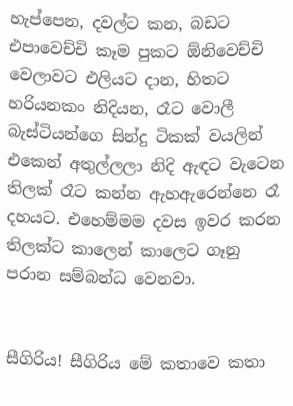හැප්පෙන, දවල්ට කන, බඩට එපාවෙච්චි කෑම පුකට ඕනිවෙච්චි වෙලාවට එලියට දාන, හිතට හරියනකං නිදියන, රෑට වොලී බැස්ටියන්ගෙ සින්දු ටිකක් වයලින් එකෙන් අතුල්ලලා නිදි ඇඳට වැටෙන තිලක් රෑට කන්න ඇහඇරෙන්නෙ රෑ දහයට. එහෙම්මම දවස ඉවර කරන තිලක්ට කාලෙන් කාලෙට ගෑනු පරාන සම්බන්ධ වෙනවා.


සීගිරිය! සීගිරිය මේ කතාවෙ කතා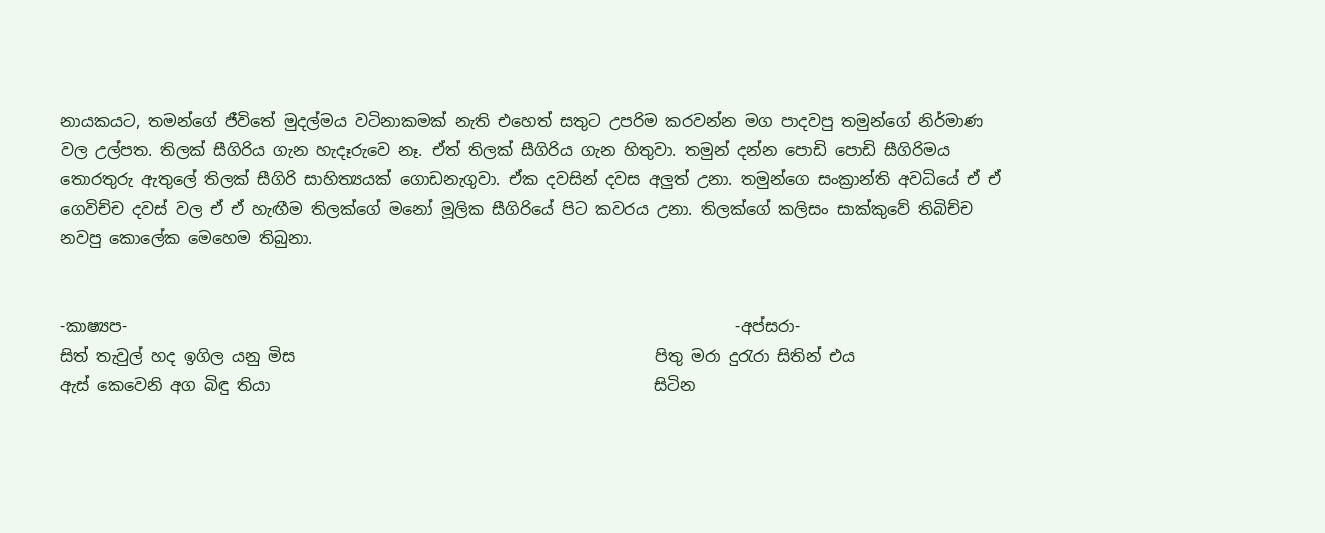නායකයට, තමන්ගේ ජීවිතේ මුදල්මය වටිනාකමක් නැති එහෙත් සතුට උපරිම කරවන්න මග පාදවපු තමුන්ගේ නිර්මාණ වල උල්පත. තිලක් සීගිරිය ගැන හැදෑරුවෙ නෑ. ඒත් තිලක් සීගිරිය ගැන හිතුවා. තමුන් දන්න පොඩි පොඩි සීගිරිමය තොරතුරු ඇතුලේ තිලක් සීගිරි සාහිත්‍යයක් ගොඩනැගුවා. ඒක දවසින් දවස අලුත් උනා. තමුන්ගෙ සංක්‍රාන්ති අවධියේ ඒ ඒ ගෙවිච්ච දවස් වල ඒ ඒ හැඟීම තිලක්ගේ මනෝ මූලික සීගිරියේ පිට කවරය උනා. තිලක්ගේ කලිසං සාක්කුවේ තිබිච්ච නවපු කොලේක මෙහෙම තිබුනා.


-කාෂ්‍යප-                                                                            -අප්සරා-
සිත් තැවුල් හද ඉගිල යනු මිස                                             පිතු මරා දුරැරා සිතින් එය
ඇස් කෙවෙනි අග බිඳු තියා                                                සිටින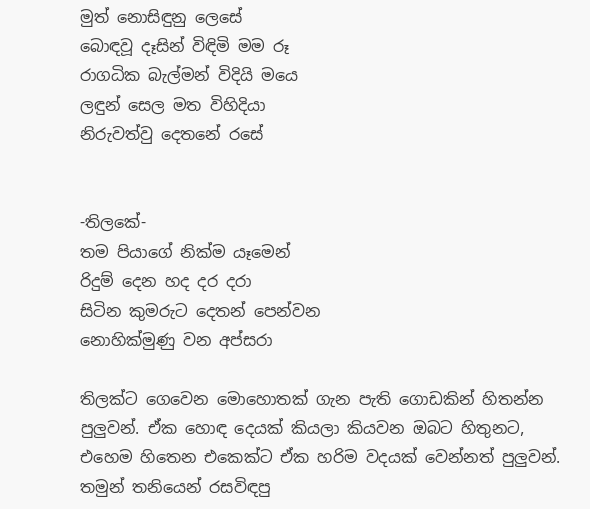මුත් නොසිඳුනු ලෙසේ
බොඳවූ දෑසින් විඳිමි මම රූ                                                රාගධික බැල්මන් විදියි මයෙ
ලඳුන් සෙල මත විහිදියා                                                     නිරුවත්වු දෙතනේ රසේ


-තිලකේ-
තම පියාගේ නික්ම යෑමෙන්
රිදුම් දෙන හද දර දරා
සිටින කුමරුට දෙතන් පෙන්වන
නොහික්මුණු වන අප්සරා

තිලක්ට ගෙවෙන මොහොතක් ගැන පැති ගොඩකින් හිතන්න පුලුවන්. ඒක හොඳ දෙයක් කියලා කියවන ඔබට හිතුනට, එහෙම හිතෙන එකෙක්ට ඒක හරිම වදයක් වෙන්නත් පුලුවන්. තමුන් තනියෙන් රසවිඳපු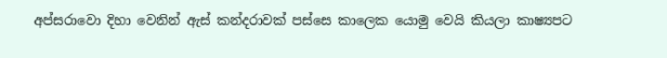අප්සරාවො දිහා වෙනින් ඇස් කන්දරාවක් පස්සෙ කාලෙක යොමු වෙයි කියලා කාෂ්‍යපට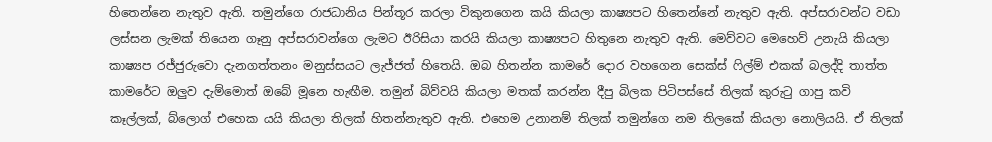හිතෙන්නෙ නැතුව ඇති. තමුන්ගෙ රාජධානිය පින්තූර කරලා විකුනගෙන කයි කියලා කාෂ්‍යපට හිතෙන්නේ නැතුව ඇති. අප්සරාවන්ට වඩා ලස්සන ලැමක් තියෙන ගෑනු අප්සරාවන්ගෙ ලැමට ඊරිසියා කරයි කියලා කාෂ්‍යපට හිතුනෙ නැතුව ඇති. මෙව්වට මෙහෙව් උනැයි කියලා කාෂ්‍යප රජ්ජුරුවො දැනගත්තනං මනුස්සයට ලැජ්ජත් හිතෙයි. ඔබ හිතන්න කාමරේ දොර වහගෙන සෙක්ස් ෆිල්ම් එකක් බලද්දි තාත්ත කාමරේට ඔලුව දැම්මොත් ඔබේ මූනෙ හැඟීම. තමුන් බිව්වයි කියලා මතක් කරන්න දීපු බිලක පිටිපස්සේ තිලක් කුරුටු ගාපු කවි කෑල්ලක්, බ්ලොග් එහෙක යයි කියලා තිලක් හිතන්නැතුව ඇති. එහෙම උනානම් තිලක් තමුන්ගෙ නම තිලකේ කියලා නොලියයි. ඒ තිලක්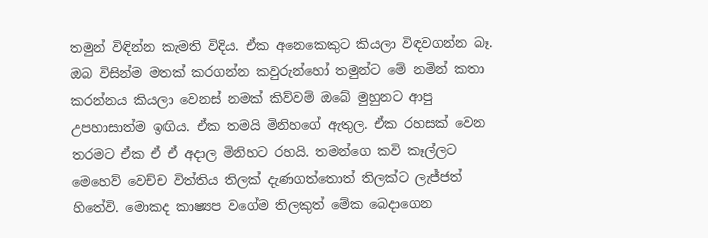තමුන් විඳින්න කැමති විදිය. ඒක අනෙකෙකුට කියලා විඳවගන්න බෑ. ඔබ විසින්ම මතක් කරගන්න කවුරුන්හෝ තමුන්ට මේ නමින් කතා කරන්නය කියලා වෙනස් නමක් කිව්වම් ඔබේ මුහුනට ආපු උපහාසාත්ම ඉඟිය. ඒක තමයි මිනිහගේ ඇතුල. ඒක රහසක් වෙන තරමට ඒක ඒ ඒ අදාල මිනිහට රහයි. තමන්ගෙ කවි කෑල්ලට මෙහෙව් වෙච්ච විත්තිය තිලක් දැණගත්තොත් තිලක්ට ලැජ්ජත් හිතේවි. මොකද කාෂ්‍යප වගේම තිලකුත් මේක බෙදාගෙන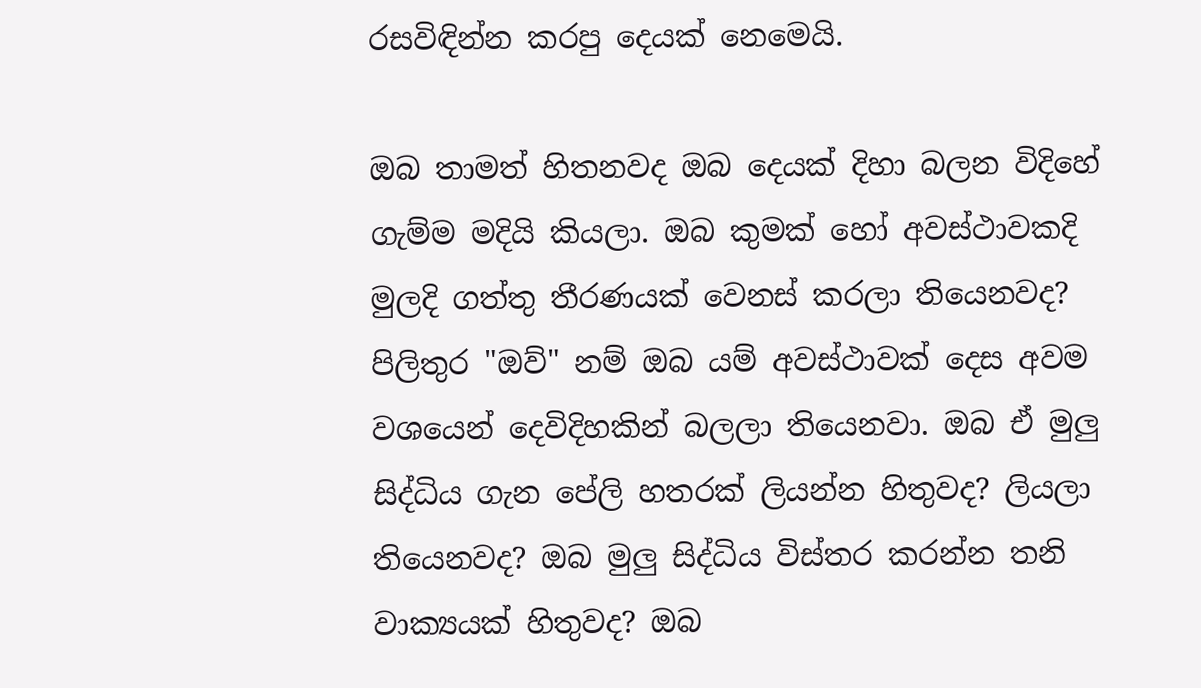රසවිඳින්න කරපු දෙයක් නෙමෙයි.

ඔබ තාමත් හිතනවද ඔබ දෙයක් දිහා බලන විදිහේ ගැම්ම මදියි කියලා. ඔබ කුමක් හෝ අවස්ථාවකදි මුලදි ගත්තු තීරණයක් වෙනස් කරලා තියෙනවද? පිලිතුර "ඔව්" නම් ඔබ යම් අවස්ථාවක් දෙස අවම වශයෙන් දෙවිදිහකින් බලලා තියෙනවා. ඔබ ඒ මුලු සිද්ධිය ගැන පේලි හතරක් ලියන්න හිතුවද? ලියලා තියෙනවද? ඔබ මුලු සිද්ධිය විස්තර කරන්න තනි වාක්‍යයක් හිතුවද? ඔබ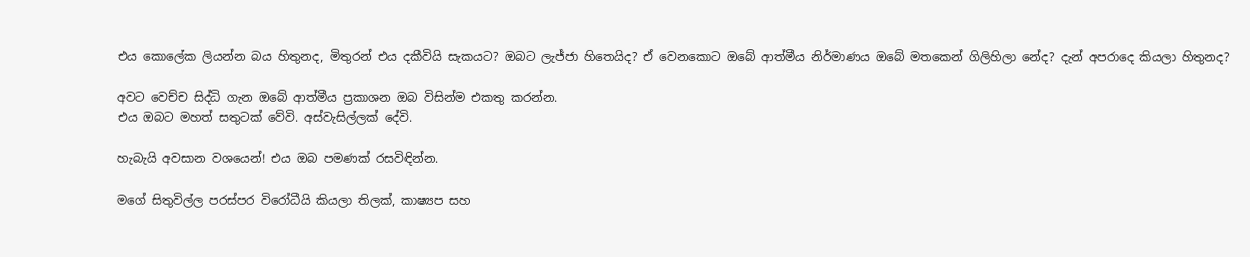එය කොලේක ලියන්න බය හිතුනද, මිතුරන් එය දකීවියි සැකයට? ඔබට ලැජ්ජා හිතෙයිද? ඒ වෙනකොට ඔබේ ආත්මීය නිර්මාණය ඔබේ මතකෙන් ගිලිහිලා නේද? දැන් අපරාදෙ කියලා හිතුනද?

අවට වෙච්ච සිද්ධි ගැන ඔබේ ආත්මීය ප්‍රකාශන ඔබ විසින්ම එකතු කරන්න.
එය ඔබට මහත් සතුටක් වේවි. අස්වැසිල්ලක් දේවි.

හැබැයි අවසාන වශයෙන්! එය ඔබ පමණක් රසවිඳින්න.

මගේ සිතුවිල්ල පරස්පර විරෝධීයි කියලා තිලක්, කාෂ්‍යප සහ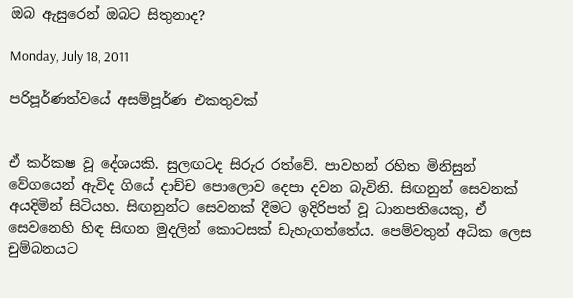ඔබ ඇසුරෙන් ඔබට සිතුනාද?

Monday, July 18, 2011

පරිපූර්ණත්වයේ අසම්පූර්ණ එකතුවක්


ඒ කර්කෂ වූ දේශයකි. සුලඟටද සිරුර රත්වේ. පාවහන් රහිත මිනිසුන් වේගයෙන් ඇවිද ගියේ දාච්ච පොලොව දෙපා දවන බැවිනි. සිඟනුන් සෙවනක් අයදිමින් සිටියහ. සිඟනුන්ට සෙවනක් දීමට ඉදිරිපත් වූ ධානපතියෙකු, ඒ සෙවනෙහි හිඳ සිඟන මුදලින් කොටසක් ඩැහැගත්තේය. පෙම්වතුන් අධික ලෙස චුම්බනයට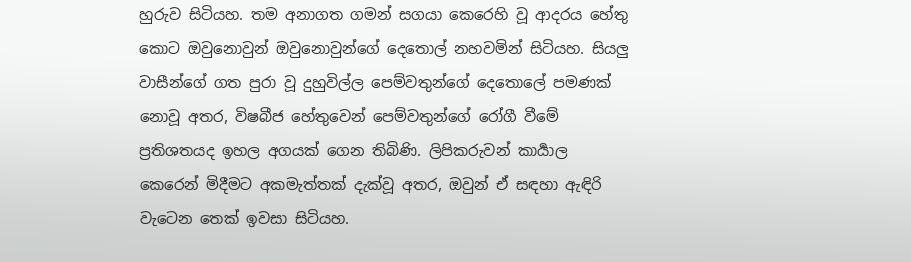හුරුව සිටියහ. තම අනාගත ගමන් සගයා කෙරෙහි වූ ආදරය හේතු කොට ඔවුනොවුන් ඔවුනොවුන්ගේ දෙතොල් නහවමින් සිටියහ. සියලු වාසීන්ගේ ගත පුරා වූ දුහුවිල්ල පෙම්වතුන්ගේ දෙතොලේ පමණක් නොවූ අතර, විෂබීජ හේතුවෙන් පෙම්වතුන්ගේ රෝගී වීමේ ප්‍රතිශතයද ඉහල අගයක් ගෙන තිබිණි. ලිපිකරුවන් කාර්‍යාල කෙරෙන් මිදීමට අකමැත්තක් දැක්වූ අතර, ඔවුන් ඒ සඳහා ඇඳිරි වැටෙන තෙක් ඉවසා සිටියහ.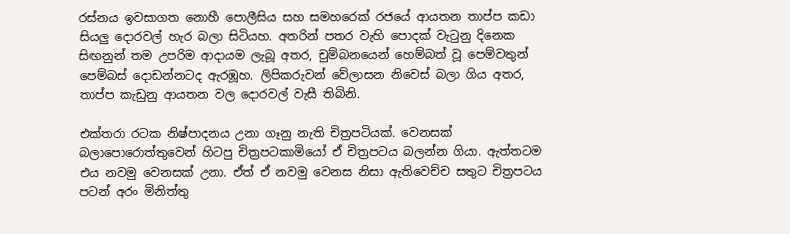රස්නය ඉවසාගත නොහී පොලීසිය සහ සමහරෙක් රජයේ ආයතන තාප්ප කඩා සියලු දොරවල් හැර බලා සිටියහ. අතරින් පතර වැහි පොදක් වැටුනු දිනෙක සිඟනුන් තම උපරිම ආදායම ලැබූ අතර, චුම්බනයෙන් හෙම්බත් වූ පෙම්වතුන් පෙම්බස් දොඩන්නටද ඇරඹූහ. ලිපිකරුවන් වේලාසන නිවෙස් බලා ගිය අතර, තාප්ප කැඩුනු ආයතන වල දොරවල් වැසී තිබිනි.

එක්තරා රටක නිෂ්පාදනය උනා ගෑනු නැති චිත්‍රපටියක්. වෙනසක් බලාපොරොත්තුවෙන් හිටපු චිත්‍රපටකාමියෝ ඒ චිත්‍රපටය බලන්න ගියා. ඇත්තටම එය නවමු වෙනසක් උනා. ඒත් ඒ නවමු වෙනස නිසා ඇතිවෙච්ච සතුට චිත්‍රපටය පටන් අරං මිනිත්තු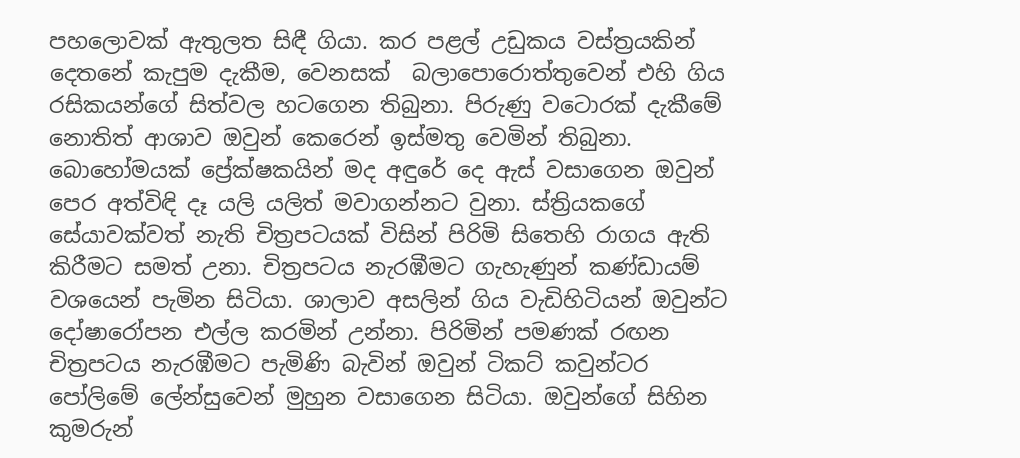පහලොවක් ඇතුලත සිඳී ගියා. කර පළල් උඩුකය වස්ත්‍රයකින් දෙතනේ කැපුම දැකීම, වෙනසක්  බලාපොරොත්තුවෙන් එහි ගිය රසිකයන්ගේ සිත්වල හටගෙන තිබුනා. පිරුණු වටොරක් දැකීමේ නොතිත් ආශාව ඔවුන් කෙරෙන් ඉස්මතු වෙමින් තිබුනා. බොහෝමයක් ප්‍රේක්ෂකයින් මද අඳුරේ දෙ ඇස් වසාගෙන ඔවුන් පෙර අත්විඳි දෑ යලි යලිත් මවාගන්නට වුනා. ස්ත්‍රියකගේ සේයාවක්වත් නැති චිත්‍රපටයක් විසින් පිරිමි සිතෙහි රාගය ඇති කිරීමට සමත් උනා. චිත්‍රපටය නැරඹීමට ගැහැණුන් කණ්ඩායම් වශයෙන් පැමින සිටියා. ශාලාව අසලින් ගිය වැඩිහිටියන් ඔවුන්ට දෝෂාරෝපන එල්ල කරමින් උන්නා. පිරිමින් පමණක් රඟන චිත්‍රපටය නැරඹීමට පැමිණි බැවින් ඔවුන් ටිකට් කවුන්ටර පෝලිමේ ලේන්සුවෙන් මුහුන වසාගෙන සිටියා. ඔවුන්ගේ සිහින කුමරුන්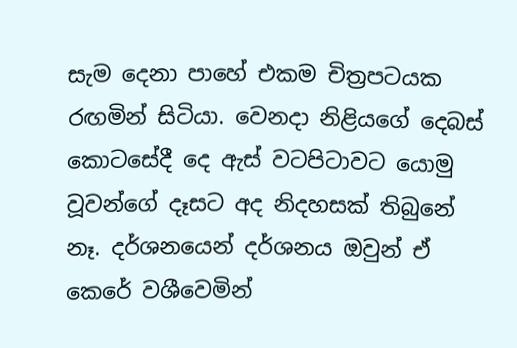සැම දෙනා පාහේ එකම චිත්‍රපටයක රඟමින් සිටියා. වෙනදා නිළියගේ දෙබස් කොටසේදී දෙ ඇස් වටපිටාවට යොමු වූවන්ගේ දෑසට අද නිදහසක් තිබුනේ නෑ. දර්ශනයෙන් දර්ශනය ඔවුන් ඒ කෙරේ වශීවෙමින්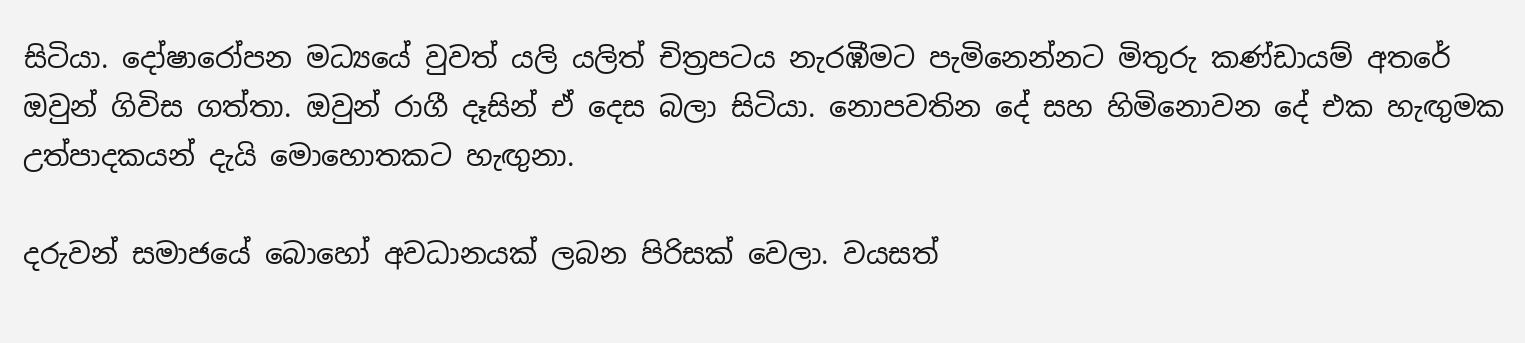සිටියා. දෝෂාරෝපන මධ්‍යයේ වුවත් යලි යලිත් චිත්‍රපටය නැරඹීමට පැමිනෙන්නට මිතුරු කණ්ඩායම් අතරේ ඔවුන් ගිවිස ගත්තා. ඔවුන් රාගී දෑසින් ඒ දෙස බලා සිටියා. නොපවතින දේ සහ හිමිනොවන දේ එක හැඟුමක උත්පාදකයන් දැයි මොහොතකට හැඟුනා.

දරුවන් සමාජයේ බොහෝ අවධානයක් ලබන පිරිසක් වෙලා. වයසත්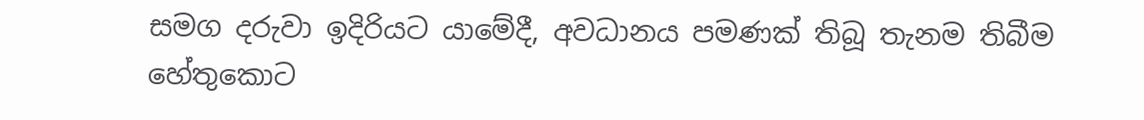සමග දරුවා ඉදිරියට යාමේදී, අවධානය පමණක් තිබූ තැනම තිබීම හේතුකොට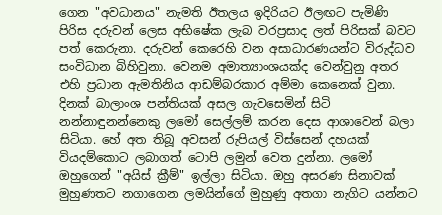ගෙන "අවධානය" නැමති ඊතලය ඉදිරියට ඊලඟට පැමිණි පිරිස දරුවන් ලෙස අභිෂේක ලැබ වරප්‍රසාද ලත් පිරිසක් බවට පත් කෙරුනා. දරුවන් කෙරෙහි වන අසාධාරණයන්ට විරුද්ධව සංවිධාන බිහිවුනා. වෙනම අමාත්‍යාංශයක්ද වෙන්වුනු අතර එහි ප්‍රධාන ඇමතිනිය ආඩම්බරකාර අම්මා කෙනෙක් වුනා. දිනක් බාලාංශ පන්තියක් අසල ගැවසෙමින් සිටි නන්නාඳුනන්නෙකු ලමෝ සෙල්ලම් කරන දෙස ආශාවෙන් බලා සිටියා. හේ අත තිබූ අවසන් රුපියල් විස්සෙන් දහයක් වියදම්කොට ලබාගත් ටොපි ලමුන් වෙත දුන්නා. ලමෝ ඔහුගෙන් "අයිස් ක්‍රීම්" ඉල්ලා සිටියා. ඔහු අසරණ සිනාවක් මුහුණතට නගාගෙන ලමයින්ගේ මුහුණු අතගා නැගිට යන්නට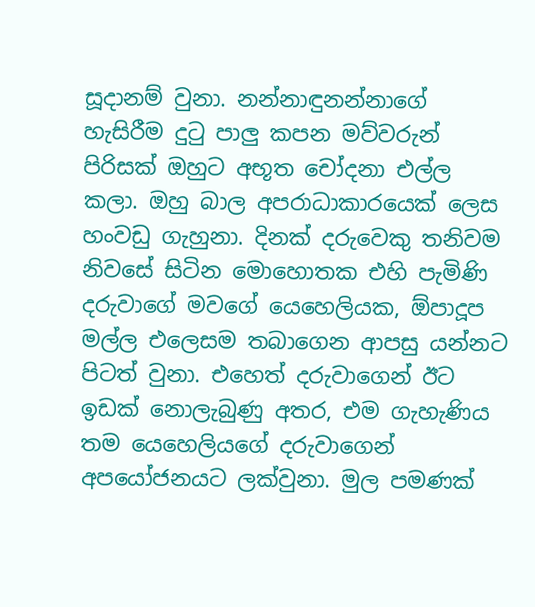සූදානම් වුනා. නන්නාඳුනන්නාගේ හැසිරීම දුටු පාලු කපන මව්වරුන් පිරිසක් ඔහුට අභූත චෝදනා එල්ල කලා. ඔහු බාල අපරාධාකාරයෙක් ලෙස හංවඩු ගැහුනා. දිනක් දරුවෙකු තනිවම නිවසේ සිටින මොහොතක එහි පැමිණි දරුවාගේ මවගේ යෙහෙලියක, ඕපාදූප මල්ල එලෙසම තබාගෙන ආපසු යන්නට පිටත් වුනා. එහෙත් දරුවාගෙන් ඊට ඉඩක් නොලැබුණු අතර, එම ගැහැණිය තම යෙහෙලියගේ දරුවාගෙන් අපයෝජනයට ලක්වුනා. මුල පමණක්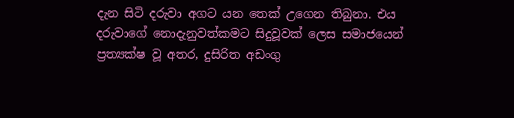දැන සිටි දරුවා අගට යන තෙක් උගෙන තිබුනා. එය දරුවාගේ නොදැනුවත්කමට සිදුවූවක් ලෙස සමාජයෙන් ප්‍රත්‍යක්ෂ වූ අතර, දුසිරිත අඩංගු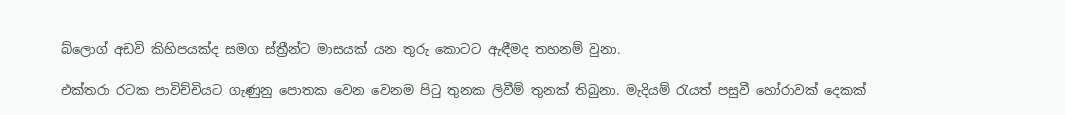බ්ලොග් අඩවි කිහිපයක්ද සමග ස්ත්‍රීන්ට මාසයක් යන තුරු කොටට ඇඳීමද තහනම් වුනා.

එක්තරා රටක පාවිච්චියට ගැණුනු පොතක වෙන වෙනම පිටු තුනක ලිවීම් තුනක් තිබුනා. මැදියම් රැයත් පසුවී හෝරාවක් දෙකක්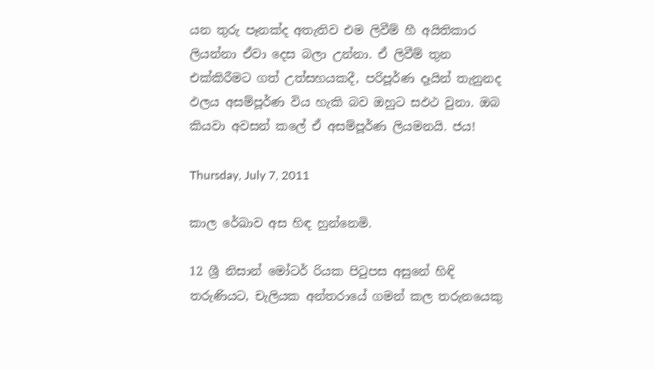යන තුරු පෑනක්ද අතැතිව එම ලිවීම් හී අයිතිකාර ලියන්නා ඒවා දෙස බලා උන්නා. ඒ ලිවීම් තුන එක්කිරීමට ගත් උත්සහයකදී, පරිපූර්ණ දෑයින් තැනුනද ඵලය අසම්පූර්ණ විය හැකි බව ඔහුට සඵථ වුනා. ඔබ කියවා අවසන් කලේ ඒ අසම්පූර්ණ ලියමනයි. ජය!

Thursday, July 7, 2011

කාල රේඛාව අස හිඳ හුන්නෙමි.

12 ශ්‍රී නිසාන් මෝටර් රියක පිටුපස අසුනේ හිඳි තරුණියට, චැලියක අන්තරායේ ගමන් කල තරුනයෙකු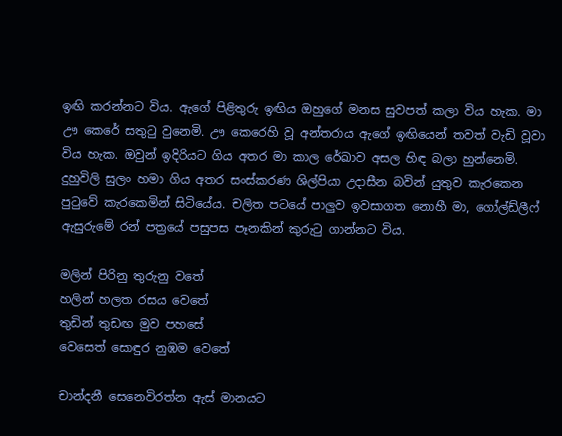ඉඟි කරන්නට විය. ඇගේ පිළිතුරු ඉඟිය ඔහුගේ මනස සුවපත් කලා විය හැක. මා ඌ කෙරේ සතුටු වුනෙමි. ඌ කෙරෙහි වූ අන්තරාය ඇගේ ඉඟියෙන් තවත් වැඩි වූවා විය හැක. ඔවුන් ඉදිරියට ගිය අතර මා කාල රේඛාව අසල හිඳ බලා හුන්නෙමි. දුහුවිලි සුලං හමා ගිය අතර සංස්කරණ ශිල්පියා උදාසීන බවින් යුතුව කැරකෙන පුටුවේ කැරකෙමින් සිටියේය. චලිත පටයේ පාලුව ඉවසාගත නොහී මා, ගෝල්ඩ්ලීෆ් ඇසුරුමේ රන් පත්‍රයේ පසුපස පෑනකින් කුරුටු ගාන්නට විය.

මලින් පිරිනු තුරුනු වතේ
හලින් හලත රසය වෙතේ
තුඩින් තුඩඟ මුව පහසේ
වෙසෙත් සොඳුර නුඹම වෙතේ

චාන්දනී සෙනෙවිරත්න ඇස් මානයට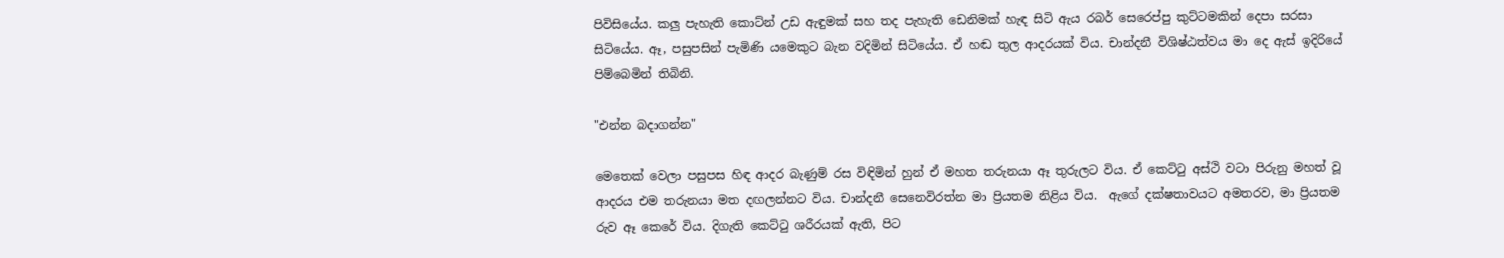පිවිසියේය. කලු පැහැති කොට්න් උඩ ඇඳුමක් සහ තද පැහැති ඩෙනිමක් හැඳ සිටි ඇය රබර් සෙරෙප්පු කුට්ටමකින් දෙපා සරසා සිටියේය. ඈ, පසුපසින් පැමිණි යමෙකුට බැන වදිමින් සිටියේය. ඒ හඬ තුල ආදරයක් විය. චාන්දනී විශිෂ්ඨත්වය මා දෙ ඇස් ඉදිරියේ පිම්බෙමින් තිබිනි.

"එන්න බදාගන්න"

මෙතෙක් වෙලා පසුපස හිඳ ආදර බැණුම් රස විඳිමින් හුන් ඒ මහත තරුනයා ඈ තුරුලට විය. ඒ කෙට්ටු අස්ථි වටා පිරුනු මහත් වූ ආදරය එම තරුනයා මත දඟලන්නට විය. චාන්දනී සෙනෙවිරත්න මා ප්‍රියතම නිළිය විය.  ඇගේ දක්ෂතාවයට අමතරව, මා ප්‍රියතම රුව ඈ කෙරේ විය. දිගැති කෙට්ටු ශරීරයක් ඇති, පිට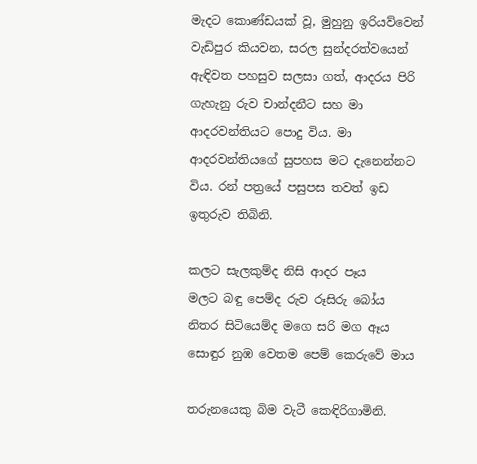මැදට කොණ්ඩයක් වූ, මුහුනු ඉරියව්වෙන් වැඩිපුර කියවන, සරල සුන්දරත්වයෙන් ඇඳිවත පහසුව සලසා ගත්, ආදරය පිරි ගැහැනු රුව චාන්දනීට සහ මා ආදරවන්තියට පොදු විය. මා ආදරවන්තියගේ සුපහස මට දැනෙන්නට විය. රන් පත්‍රයේ පසුපස තවත් ඉඩ ඉතුරුව තිබිනි.

කලට සැලකුම්ද නිසි ආදර පෑය
මලට බඳු පෙම්ද රුව රූසිරු බෝය
නිතර සිටියෙම්ද මගෙ සරි මග ඈය
සොඳුර නුඹ වෙතම පෙම් කෙරුවේ මාය

තරුනයෙකු බිම වැටී කෙඳිරිගාමිනි.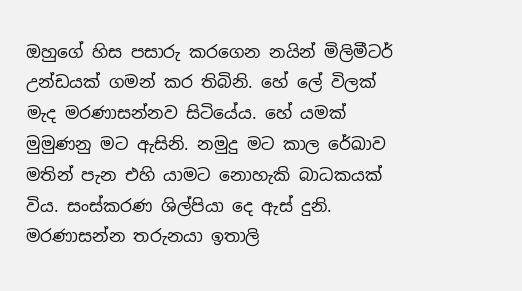ඔහුගේ හිස පසාරු කරගෙන නයින් මිලිමීටර් උන්ඩයක් ගමන් කර තිබිනි. හේ ලේ විලක් මැද මරණාසන්නව සිටියේය. හේ යමක් මුමුණනු මට ඇසිනි. නමුදු මට කාල රේඛාව මතින් පැන එහි යාමට නොහැකි බාධකයක් විය. සංස්කරණ ශිල්පියා දෙ ඇස් දුනි. මරණාසන්න තරුනයා ඉතාලි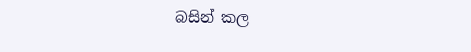බසින් කල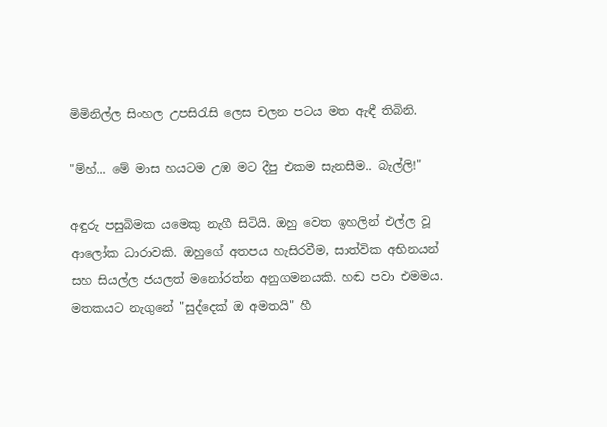මිමිනිල්ල සිංහල උපසිරැසි ලෙස චලන පටය මත ඇඳී තිබිනි.

"ම්හ්... මේ මාස හයටම උඹ මට දීපු එකම සැනසීම.. බැල්ලි!"

අඳුරු පසුබිමක යමෙකු නැගී සිටියි. ඔහු වෙත ඉහලින් එල්ල වූ ආලෝක ධාරාවකි. ඔහුගේ අතපය හැසිරවීම, සාත්වික අභිනයන් සහ සියල්ල ජයලත් මනෝරත්න අනුගමනයකි. හඬ පවා එමමය. මතකයට නැගුනේ "සුද්දෙක් ඔ අමතයි" හී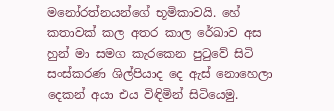මනෝරත්නයන්ගේ භූමිකාවයි. හේ කතාවක් කල අතර කාල රේඛාව අස හුන් මා සමග කැරකෙන පුටුවේ සිටි සංස්කරණ ශිල්පියාද දෙ ඇස් නොහෙලා දෙකන් අයා එය විඳිමින් සිටියෙමු.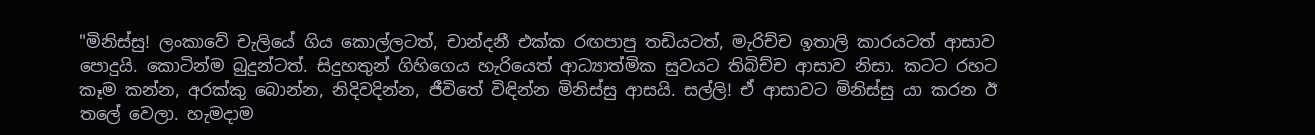"මිනිස්සු! ලංකාවේ චැලියේ ගිය කොල්ලටත්, චාන්දනී එක්ක රඟපාපු තඩියටත්, මැරිච්ච ඉතාලි කාරයටත් ආසාව පොදුයි. කොටින්ම බුදුන්ටත්. සිදුහතුන් ගිහිගෙය හැරියෙත් ආධ්‍යාත්මික සුවයට තිබිච්ච ආසාව නිසා. කටට රහට කෑම කන්න, අරක්කු බොන්න, නිදිවදින්න, ජීවිතේ විඳින්න මිනිස්සු ආසයි. සල්ලි! ඒ ආසාවට මිනිස්සු යා කරන ඊ තලේ වෙලා. හැමදාම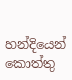හන්දියෙන් කොත්තු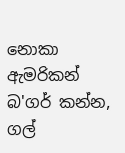නොකා ඇමරිකන් බ'ගර් කන්න, ගල්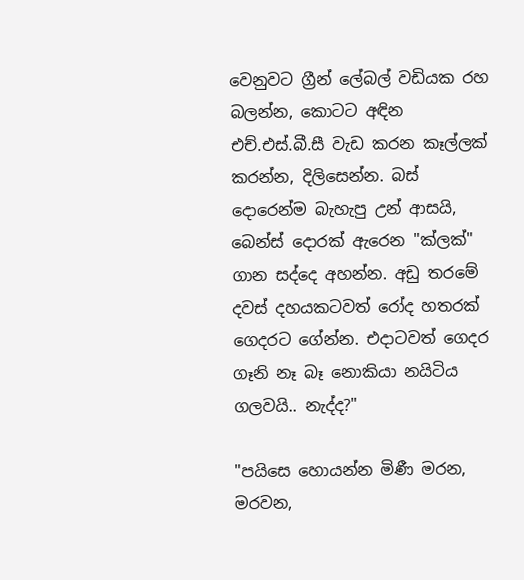වෙනුවට ග්‍රීන් ලේබල් වඩියක රහ බලන්න, කොටට අඳින එච්.එස්.බී.සී වැඩ කරන කෑල්ලක් කරන්න, දිලිසෙන්න. බස් දොරෙන්ම බැහැපු උන් ආසයි, බෙන්ස් දොරක් ඇරෙන "ක්ලක්" ගාන සද්දෙ අහන්න. අඩු තරමේ දවස් දහයකටවත් රෝද හතරක් ගෙදරට ගේන්න. එදාටවත් ගෙදර ගෑනි නෑ බෑ නොකියා නයිටිය ගලවයි.. නැද්ද?"

"පයිසෙ හොයන්න මිණී මරන, මරවන,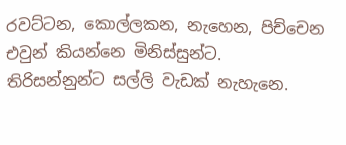රවට්ටන, කොල්ලකන, නැහෙන, පිච්චෙන එවුන් කියන්නෙ මිනිස්සුන්ට. තිරිසන්නුන්ට සල්ලි වැඩක් නැහැනෙ.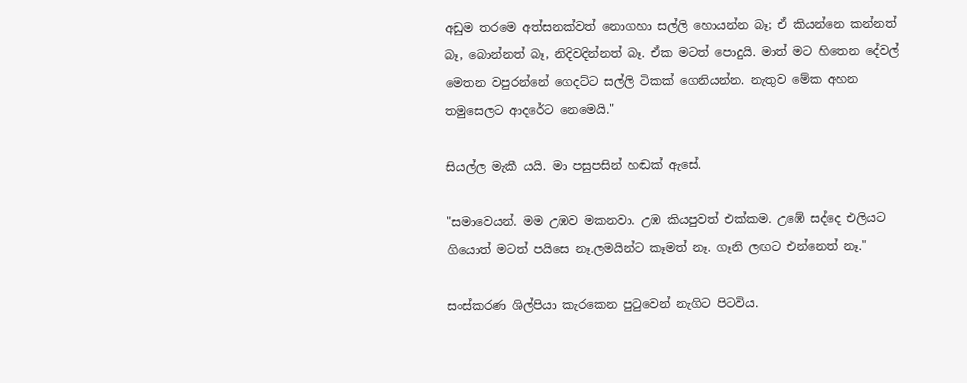අඩුම තරමෙ අත්සනක්වත් නොගහා සල්ලි හොයන්න බෑ; ඒ කියන්නෙ කන්නත් බෑ, බොන්නත් බෑ, නිදිවදින්නත් බෑ. ඒක මටත් පොදුයි. මාත් මට හිතෙන දේවල් මෙතන වපුරන්නේ ගෙදට්ට සල්ලි ටිකක් ගෙනියන්න. නැතුව මේක අහන තමුසෙලට ආදරේට නෙමෙයි."

සියල්ල මැකී යයි. මා පසුපසින් හඬක් ඇසේ.

"සමාවෙයන්. මම උඹව මකනවා. උඹ කියපුවත් එක්කම. උඹේ සද්දෙ එලියට ගියොත් මටත් පයිසෙ නෑ.ලමයින්ට කෑමත් නෑ. ගෑනි ලඟට එන්නෙත් නෑ."

සංස්කරණ ශිල්පියා කැරකෙන පුටුවෙන් නැගිට පිටවිය.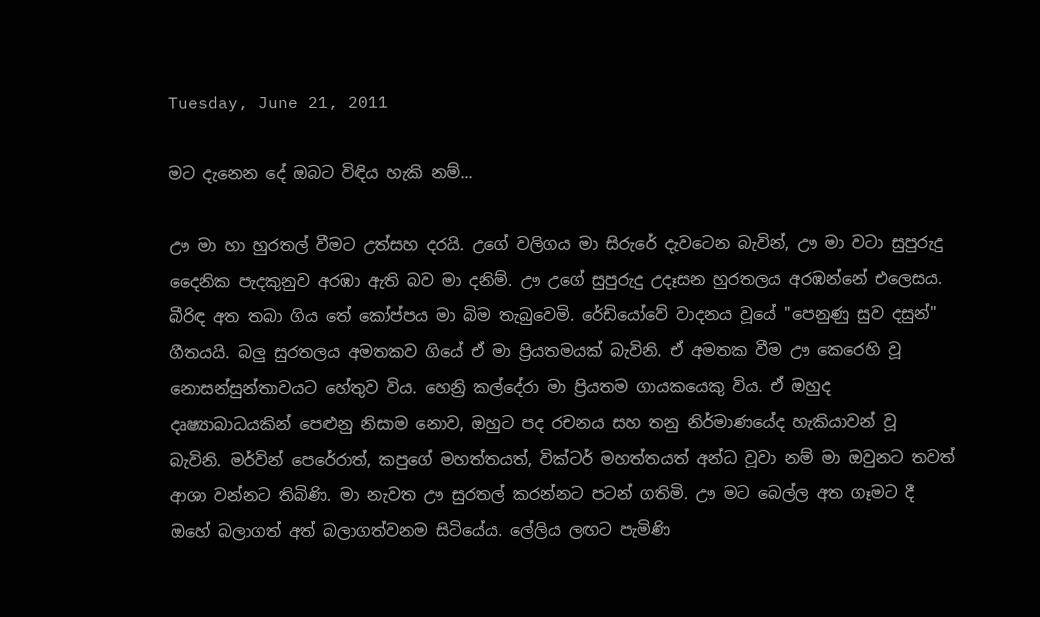Tuesday, June 21, 2011

මට දැනෙන දේ ඔබට විඳිය හැකි නම්...

ඌ මා හා හුරතල් වීමට උත්සහ දරයි. උගේ වලිගය මා සිරුරේ දැවටෙන බැවින්, ඌ මා වටා සුපුරුදු දෛනික පැදකුනුව අරඹා ඇති බව මා දනිම්. ඌ උගේ සුපුරුදු උදෑසන හුරතලය අරඹන්නේ එලෙසය. බීරිඳ අත තබා ගිය තේ කෝප්පය මා බිම තැබුවෙමි. රේඩියෝවේ වාදනය වූයේ "පෙනුණු සුව දසුන්" ගීතයයි. බලු සුරතලය අමතකව ගියේ ඒ මා ප්‍රියතමයක් බැවිනි. ඒ අමතක වීම ඌ කෙරෙහි වූ නොසන්සුන්තාවයට හේතුව විය. හෙන්‍රි කල්දේරා මා ප්‍රියතම ගායකයෙකු විය. ඒ ඔහුද දෘෂ්‍යාබාධයකින් පෙළුනු නිසාම නොව, ඔහුට පද රචනය සහ තනු නිර්මාණයේද හැකියාවන් වූ බැවිනි. මර්වින් පෙරේරාත්, කපුගේ මහත්තයත්, වික්ටර් මහත්තයත් අන්ධ වූවා නම් මා ඔවුනට තවත් ආශා වන්නට තිබිණි. මා නැවත ඌ සුරතල් කරන්නට පටන් ගතිමි. ඌ මට බෙල්ල අත ගෑමට දී ඔහේ බලාගත් අත් බලාගත්වනම සිටියේය. ලේලිය ලඟට පැමිණි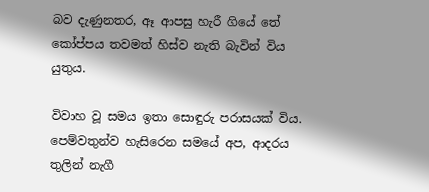බව දැණුනතර, ඈ ආපසු හැරී ගියේ තේ කෝප්පය තවමත් හිස්ව නැති බැවින් විය යුතුය.

විවාහ වූ සමය ඉතා සොඳුරු පරාසයක් විය. පෙම්වතුන්ව හැසිරෙන සමයේ අප, ආදරය තුලින් නැගී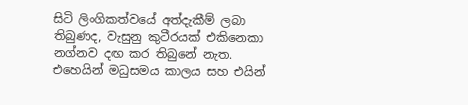සිටි ලිංගිකත්වයේ අත්දැකීම් ලබා තිබුණද, වැසුනු කුටීරයක් එකිනෙකා නග්නව දඟ කර තිබුනේ නැත. එහෙයින් මධුසමය කාලය සහ එයින්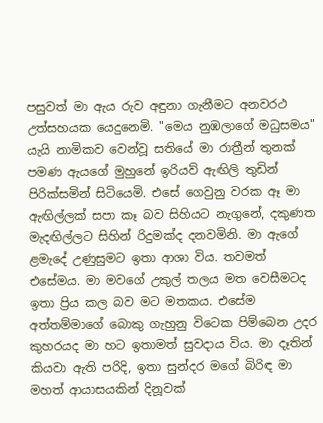පසුවත් මා ඇය රුව අඳුනා ගැනීමට අනවරථ උත්සහයක යෙදුනෙමි. "මෙය නුඹලාගේ මධුසමය" යැයි නාමිකව වෙන්වූ සතියේ මා රාත්‍රීන් තුනක් පමණ ඇයගේ මුහුනේ ඉරියව් ඇඟිලි තුඩින් පිරික්සමින් සිටියෙමි. එසේ ගෙවුනු වරක ඈ මා ඇඟිල්ලක් සපා කෑ බව සිහියට නැගුනේ, දකුණත මැදඟිල්ලට සිහින් රිදුමක්ද දනවමිනි. මා ඇගේ ළමැදේ උණුසුමට ඉතා ආශා විය. තවමත් එසේමය. මා මවගේ උකුල් තලය මත වෙසීමටද ඉතා ප්‍රිය කල බව මට මතකය. එසේම අත්තම්මාගේ බොකු ගැහුනු විටෙක පිම්බෙන උදර කුහරයද මා හට ඉතාමත් සුවදාය විය. මා දෑතින් කියවා ඇති පරිදි, ඉතා සුන්දර මගේ බිරිඳ මා මහත් ආයාසයකින් දිනූවක්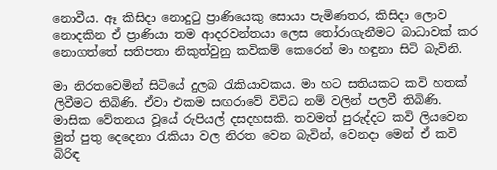නොවීය. ඈ කිසිදා නොදුටු ප්‍රාණියෙකු සොයා පැමිණතර, කිසිදා ලොව නොදකින ඒ ප්‍රාණියා තම ආදරවන්තයා ලෙස තෝරාගැනීමට බාධාවක් කර නොගත්තේ සතිපතා නිකුත්වුනු කවිකම් කෙරෙන් මා හඳුනා සිටි බැවිනි.

මා නිරතවෙමින් සිටියේ දුලබ රැකියාවකය. මා හට සතියකට කවි හතක් ලිවීමට තිබිණි. ඒවා එකම සඟරාවේ විවිධ නම් වලින් පලවී තිබිණි. මාසික වේතනය වූයේ රුපියල් දසදහසකි. තවමත් පුරුද්දට කවි ලියවෙන මුත් පුතු දෙදෙනා රැකියා වල නිරත වෙන බැවින්, වෙනදා මෙන් ඒ කවි බිරිඳ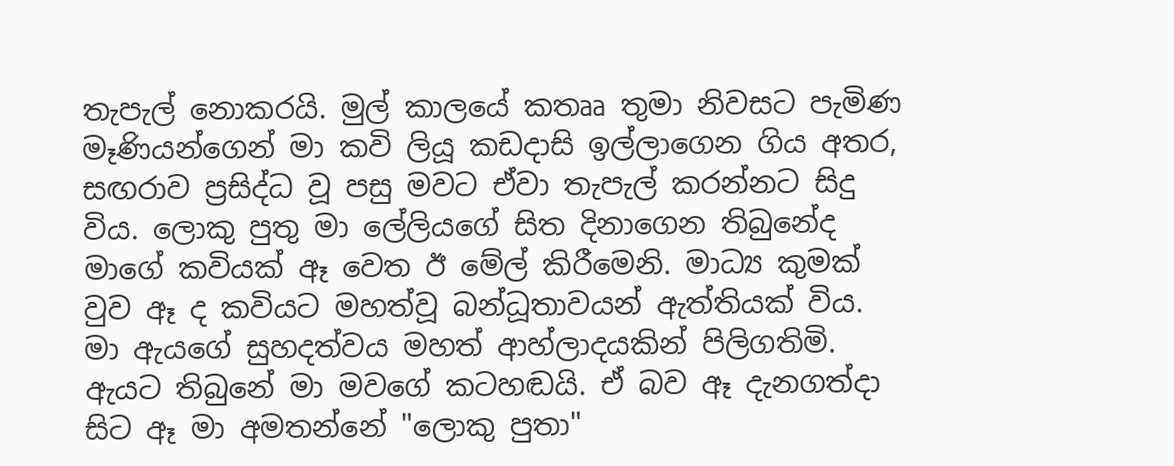තැපැල් නොකරයි. මුල් කාලයේ කතෲ තුමා නිවසට පැමිණ මෑණියන්ගෙන් මා කවි ලියූ කඩදාසි ඉල්ලාගෙන ගිය අතර, සඟරාව ප්‍රසිද්ධ වූ පසු මවට ඒවා තැපැල් කරන්නට සිදු විය. ලොකු පුතු මා ලේලියගේ සිත දිනාගෙන තිබුනේද මාගේ කවියක් ඈ වෙත ඊ මේල් කිරීමෙනි. මාධ්‍ය කුමක් වුව ඈ ද කවියට මහත්වූ බන්ධූතාවයන් ඇත්තියක් විය. මා ඇයගේ සුහදත්වය මහත් ආහ්ලාදයකින් පිලිගතිමි. ඇයට තිබුනේ මා මවගේ කටහඬයි. ඒ බව ඈ දැනගත්දා සිට ඈ මා අමතන්නේ "ලොකු පුතා"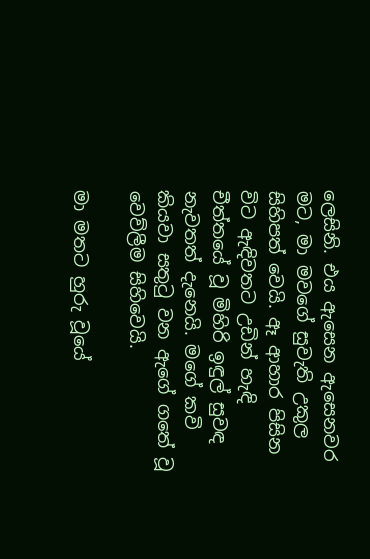ලෙසිනි. එය ඇසෙන ඇසෙනවර මට, මා මවගේ සුවැති උකුල සිහිපත් වෙයි. ඈ ආහාර පිසින විට ඇඳිවතට උඩින් හැඳි චීත්තයේ වූ මිහිරි ඉඳුල් සුවඳ නැවතත් දැනෙයි. මගේ කවි කියවා සතුටු වන ඇගේ ගතේ වූ වෙව්ලීම සිහිවෙයි.

මා මතට හුරු වූයේ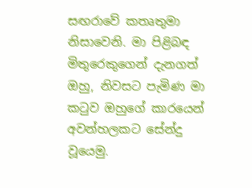සඟරාවේ කතෘතුමා නිසාවෙනි. මා පිළිබඳ මිතුරෙකුගෙන් දැනගත් ඔහු, නිවසට පැමිණ මා කටුව ඔහුගේ කාරයෙන් අවන්හලකට සේන්දු වූයෙමු.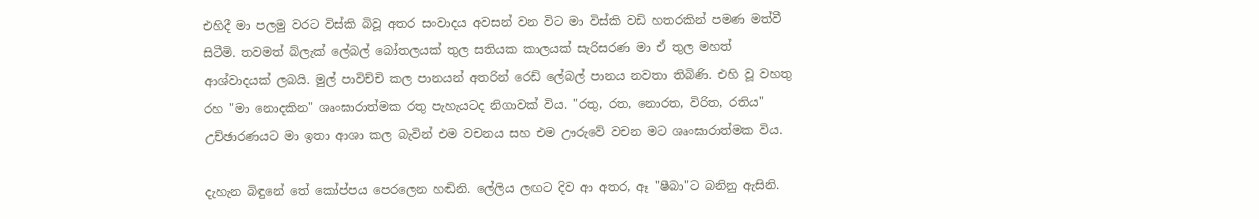එහිදී මා පලමු වරට විස්කි බිවූ අතර සංවාදය අවසන් වන විට මා විස්කි වඩි හතරකින් පමණ මත්වී සිටීමි. තවමත් බ්ලැක් ලේබල් බෝතලයක් තුල සතියක කාලයක් සැරිසරණ මා ඒ තුල මහත් ආශ්වාදයක් ලබයි. මුල් පාවිච්චි කල පානයන් අතරින් රෙඩ් ලේබල් පානය නවතා තිබිණි. එහි වූ වහතු රහ "මා නොදකින" ශෘංඝාරාත්මක රතු පැහැයටද නිගාවක් විය. "රතු, රත, නොරත, විරිත, රතිය" උච්ඡාරණයට මා ඉතා ආශා කල බැවින් එම වචනය සහ එම ඌරුවේ වචන මට ශෘංඝාරාත්මක විය.

දැහැන බිඳුනේ තේ කෝප්පය පෙරලෙන හඬිනි. ලේලිය ලඟට දිව ආ අතර, ඈ "ෂීබා"ට බනිනු ඇසිනි.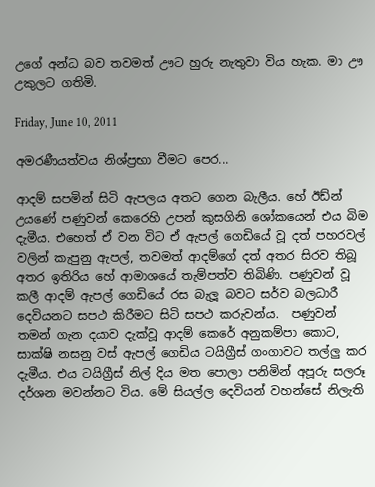උගේ අන්ධ බව තවමත් ඌට හුරු නැතුවා විය හැක. මා ඌ උකුලට ගතිමි.

Friday, June 10, 2011

අමරණීයත්වය නිශ්ප්‍රභා වීමට පෙර...

ආදම් සපමින් සිටි ඇපලය අතට ගෙන බැලීය. හේ ඊඩ්න් උයණේ පණුවන් කෙරෙහි උපන් කුසගිනි ශෝකයෙන් එය බිම දැමීය. එහෙත් ඒ වන විට ඒ ඇපල් ගෙඩියේ වූ දත් පහරවල් වලින් කැපුනු ඇපල්, තවමත් ආදම්ගේ දත් අතර සිරව තිබූ අතර ඉතිරිය හේ ආමාශයේ තැම්පත්ව තිබිණි. පණුවන් වූ කලී ආදම් ඇපල් ගෙඩියේ රස බැලූ බවට සර්ව බලධාරී දෙවියනට සපථ කිරීමට සිටි සපථ කරුවන්ය.  පණුවන් තමන් ගැන දයාව දැක්වූ ආදම් කෙරේ අනුකම්පා කොට, සාක්ෂි නසනු වස් ඇපල් ගෙඩිය ටයිග්‍රීස් ගංගාවට තල්ලු කර දැමීය. එය ටයිග්‍රීස් නිල් දිය මත පොලා පනිමින් අපූරු සලරූ දර්ශන මවන්නට විය. මේ සියල්ල දෙවියන් වහන්සේ නිලැති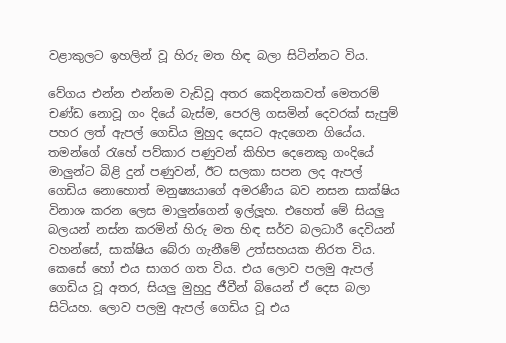වළාකුලට ඉහලින් වූ හිරු මත හිඳ බලා සිටින්නට විය.

වේගය එන්න එන්නම වැඩිවූ අතර කෙදිනකවත් මෙතරම් චණ්ඩ නොවූ ගං දියේ බැස්ම, පෙරලි ගසමින් දෙවරක් සැපුම් පහර ලත් ඇපල් ගෙඩිය මුහුද දෙසට ඇදගෙන ගියේය. තමන්ගේ රැහේ පව්කාර පණුවන් කිහිප දෙනෙකු ගංදියේ මාලුන්ට බිළි දුන් පණුවන්, ඊට සලකා සපන ලද ඇපල් ගෙඩිය නොහොත් මනුෂ්‍යයාගේ අමරණීය බව නසන සාක්ෂිය විනාශ කරන ලෙස මාලුන්ගෙන් ඉල්ලූහ. එහෙත් මේ සියලු බලයන් නස්න කරමින් හිරු මත හිඳ සර්ව බලධාරී දෙවියන් වහන්සේ, සාක්ෂිය බේරා ගැනීමේ උත්සහයක නිරත විය. කෙසේ හෝ එය සාගර ගත විය. එය ලොව පලමු ඇපල් ගෙඩිය වූ අතර, සියලු මුහුදු ජීවීන් බියෙන් ඒ දෙස බලා සිටියහ. ලොව පලමු ඇපල් ගෙඩිය වූ එය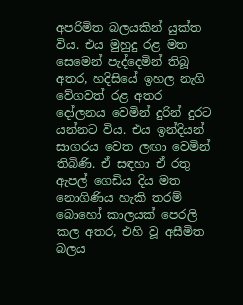අපරිමිත බලයකින් යුක්ත විය. එය මුහුදු රළ මත සෙමෙන් පැද්දෙමින් තිබූ අතර, හදිසියේ ඉහල නැගි වේගවත් රළ අතර දෝලනය වෙමින් දුරින් දුරට යන්නට විය. එය ඉන්දියන් සාගරය වෙත ලඟා වෙමින් තිබිණි. ඒ සඳහා ඒ රතු ඇපල් ගෙඩිය දිය මත නොගිණිය හැකි තරම් බොහෝ කාලයක් පෙරලි කල අතර, එහි වූ අසීමිත බලය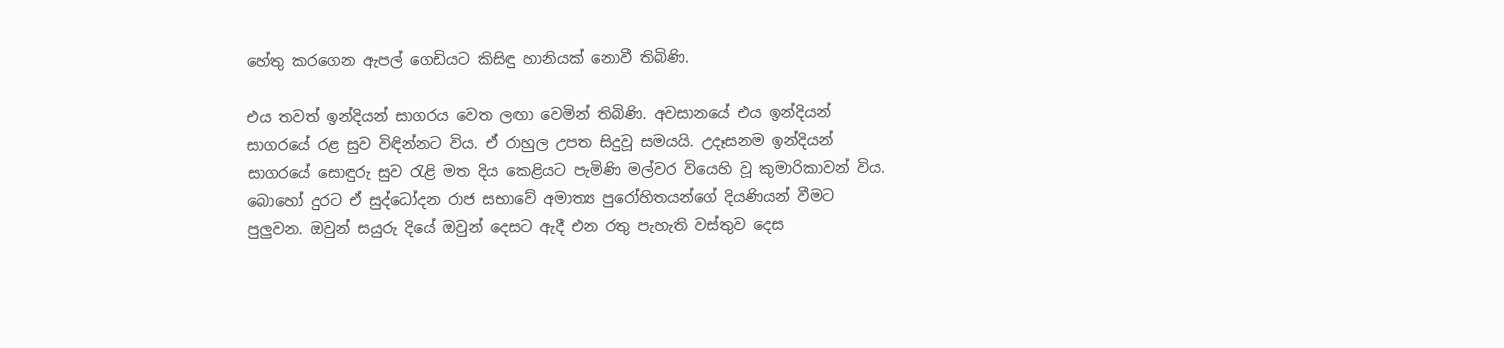හේතු කරගෙන ඇපල් ගෙඩියට කිසිඳු හානියක් නොවී තිබිණි.

එය තවත් ඉන්දියන් සාගරය වෙත ලඟා වෙමින් තිබිණි. අවසානයේ එය ඉන්දියන් සාගරයේ රළ සුව විඳින්නට විය. ඒ රාහුල උපත සිදුවූ සමයයි. උදෑසනම ඉන්දියන් සාගරයේ සොඳුරු සුව රැළි මත දිය කෙළියට පැමිණි මල්වර වියෙහි වූ කුමාරිකාවන් විය. බොහෝ දුරට ඒ සුද්ධෝදන රාජ සභාවේ අමාත්‍ය පුරෝහිතයන්ගේ දියණියන් වීමට පුලුවන. ඔවුන් සයුරු දියේ ඔවුන් දෙසට ඇදී එන රතු පැහැති වස්තුව දෙස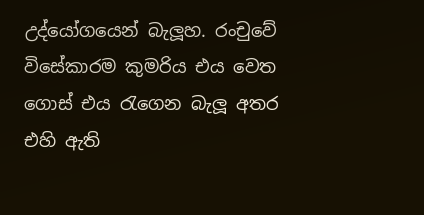උද්යෝගයෙන් බැලූහ. රංචුවේ විසේකාරම කුමරිය එය වෙත ගොස් එය රැගෙන බැලූ අතර එහි ඇති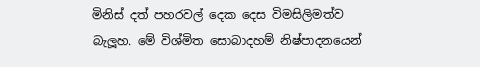මිනිස් දත් පහරවල් දෙක දෙස විමසිලිමත්ව බැලූහ. මේ විශ්මිත සොබාදහම් නිෂ්පාදනයෙන්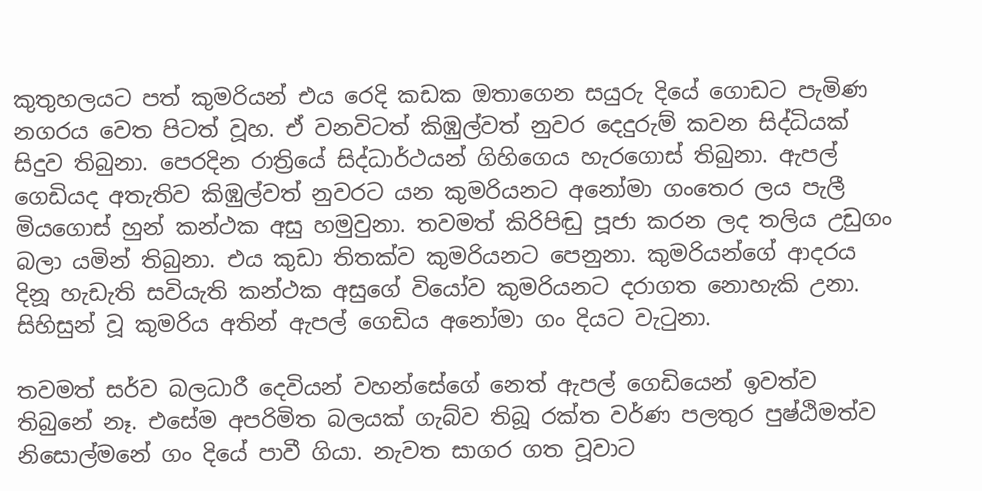කුතුහලයට පත් කුමරියන් එය රෙදි කඩක ඔතාගෙන සයුරු දියේ ගොඩට පැමිණ නගරය වෙත පිටත් වූහ. ඒ වනවිටත් කිඹුල්වත් නුවර දෙදුරුම් කවන සිද්ධියක් සිදුව තිබුනා. පෙරදින රාත්‍රියේ සිද්ධාර්ථයන් ගිහිගෙය හැරගොස් තිබුනා. ඇපල් ගෙඩියද අතැතිව කිඹුල්වත් නුවරට යන කුමරියනට අනෝමා ගංතෙර ලය පැලී මියගොස් හුන් කන්ථක අසු හමුවුනා. තවමත් කිරිපිඬු පූජා කරන ලද තලිය උඩුගං බලා යමින් තිබුනා. එය කුඩා තිතක්ව කුමරියනට පෙනුනා. කුමරියන්ගේ ආදරය දිනූ හැඩැති සවියැති කන්ථක අසුගේ වියෝව කුමරියනට දරාගත නොහැකි උනා. සිහිසුන් වූ කුමරිය අතින් ඇපල් ගෙඩිය අනෝමා ගං දියට වැටුනා.

තවමත් සර්ව බලධාරී දෙවියන් වහන්සේගේ නෙත් ඇපල් ගෙඩියෙන් ඉවත්ව තිබුනේ නෑ. එසේම අපරිමිත බලයක් ගැබ්ව තිබූ රක්ත වර්ණ පලතුර පුෂ්ඨිමත්ව නිසොල්මනේ ගං දියේ පාවී ගියා. නැවත සාගර ගත වූවාට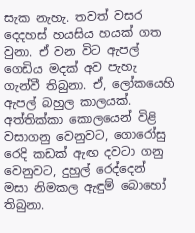සැක නැහැ. තවත් වසර දෙදහස් හයසිය හයක් ගත වුනා. ඒ වන විට ඇපල් ගෙඩිය මදක් අව පැහැ ගැන්වී තිබුනා. ඒ, ලෝකයෙහි ඇපල් බහුල කාලයක්. අත්තික්කා කොලයෙන් විළි වසාගනු වෙනුවට, ගොරෝසු රෙදි කඩක් ඇඟ දවටා ගනු වෙනුවට, දුහුල් රෙද්දෙන් මසා නිමකල ඇඳුම් බොහෝ තිබුනා.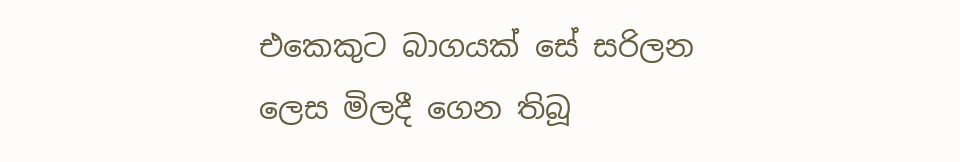එකෙකුට බාගයක් සේ සරිලන ලෙස මිලදී ගෙන තිබූ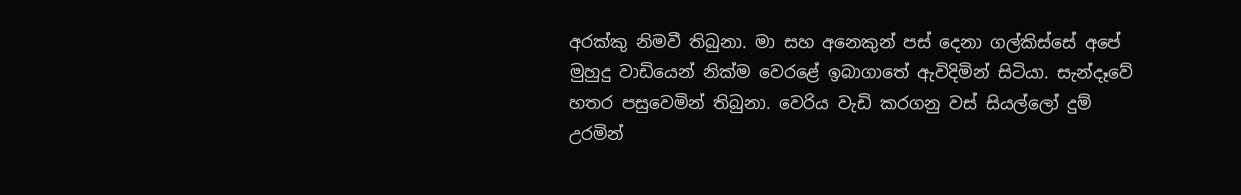අරක්කු නිමවී තිබුනා. මා සහ අනෙකුන් පස් දෙනා ගල්කිස්සේ අපේ මුහුදු වාඩියෙන් නික්ම වෙරළේ ඉබාගාතේ ඇවිදිමින් සිටියා. සැන්දෑවේ හතර පසුවෙමින් තිබුනා. වෙරිය වැඩි කරගනු වස් සියල්ලෝ දුම් උරමින්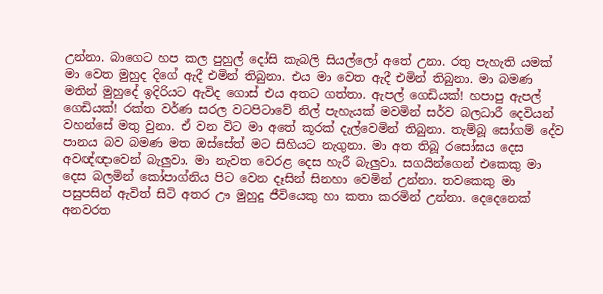උන්නා. බාගෙට හප කල පුහුල් දෝසි කැබලි සියල්ලෝ අතේ උනා. රතු පැහැති යමක් මා වෙත මුහුද දිගේ ඇදී එමින් තිබුනා. එය මා වෙත ඇදී එමින් තිබුනා. මා බමණ මතින් මුහුදේ ඉදිරියට ඇවිද ගොස් එය අතට ගත්තා. ඇපල් ගෙඩියක්! හපාපු ඇපල් ගෙඩියක්! රක්ත වර්ණ සරල වටපිටාවේ නිල් පැහැයක් මවමින් සර්ව බලධාරී දෙවියන් වහන්සේ මතු වුනා. ඒ වන විට මා අතේ කූරක් දැල්වෙමින් තිබුනා. තැම්බූ සෝගම් දේව පානය බව බමණ මත ඔස්සේත් මට සිහියට නැගුනා. මා අත තිබූ රසෝඝය දෙස අවඥ්ඥාවෙන් බැලුවා. මා නැවත වෙරළ දෙස හැරී බැලුවා. සගයින්ගෙන් එකෙකු මා දෙස බලමින් කෝපාග්නිය පිට වෙන දෑසින් සිනහා වෙමින් උන්නා. තවකෙකු මා පසුපසින් ඇවිත් සිටි අතර ඌ මුහුදු ජීවියෙකු හා කතා කරමින් උන්නා. දෙදෙනෙක් අනවරත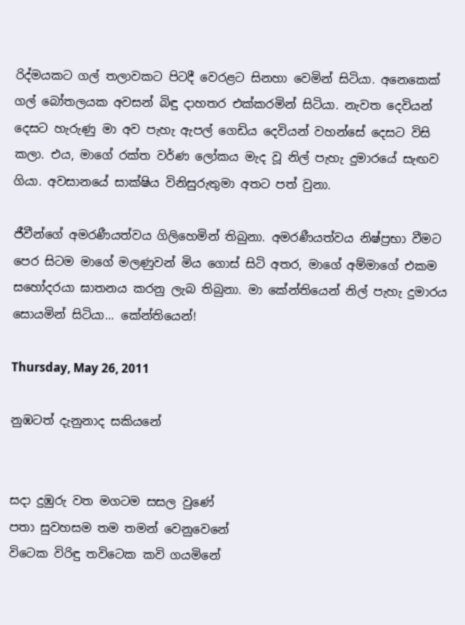රිද්මයකට ගල් තලාවකට පිටදී වෙරළට සිනහා වෙමින් සිටියා. අනෙකෙක් ගල් බෝතලයක අවසන් බිඳු දාහතර එක්කරමින් සිටියා. නැවත දෙවියන් දෙසට හැරුණු මා අව පැහැ ඇපල් ගෙඩිය දෙවියන් වහන්සේ දෙසට විසි කලා. එය, මාගේ රක්ත වර්ණ ලෝකය මැද වූ නිල් පැහැ දුමාරයේ සැඟව ගියා. අවසානයේ සාක්ෂිය විනිසුරුතුමා අතට පත් වුනා.

ජීවීන්ගේ අමරණීයත්වය ගිලිහෙමින් තිබුනා. අමරණීයත්වය නිෂ්ප්‍රභා වීමට පෙර සිටම මාගේ මලණුවන් මිය ගොස් සිටි අතර, මාගේ අම්මාගේ එකම සහෝදරයා ඝාතනය කරනු ලැබ තිබුනා. මා කේන්තියෙන් නිල් පැහැ දුමාරය සොයමින් සිටියා... කේන්තියෙන්!

Thursday, May 26, 2011

නුඹටත් දැනුනාද සකියනේ


සදා දුඹුරු වත මගටම සසල වුණේ
පතා සුවහසම තම තමන් වෙනුවෙනේ
විටෙක විරිඳු තවිටෙක කවි ගයමිනේ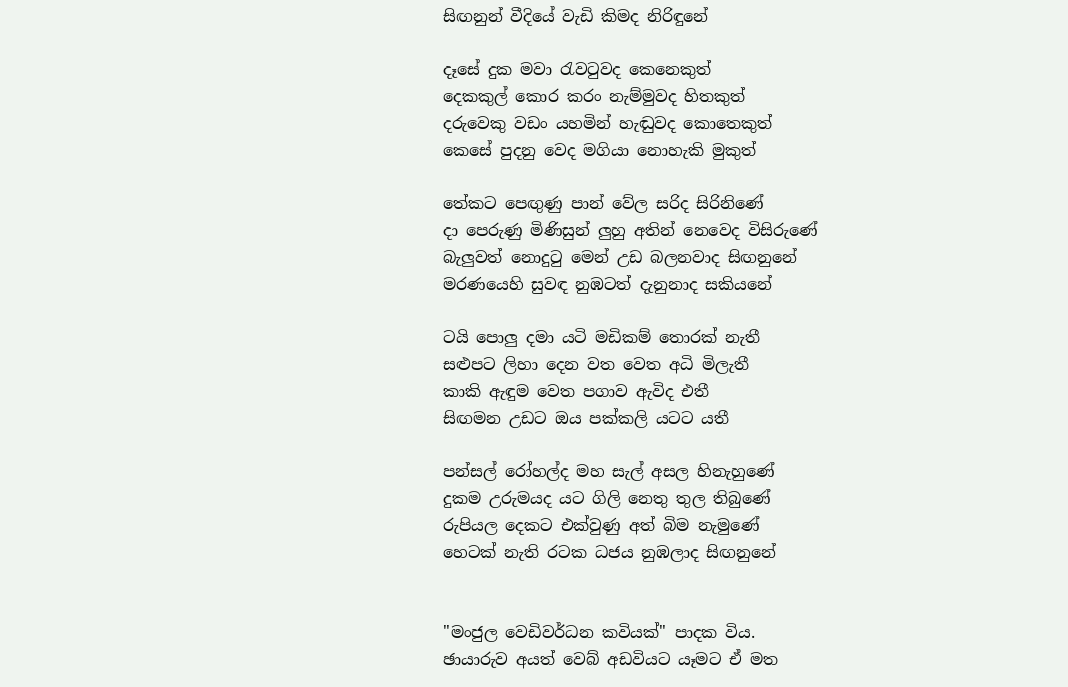සිඟනුන් වීදියේ වැඩි කිමද නිරිඳුනේ

දෑසේ දුක මවා රැවටුවද කෙනෙකුත්
දෙකකුල් කොර කරං නැම්මුවද හිතකුත්
දරුවෙකු වඩං යහමින් හැඬුවද කොතෙකුත්
කෙසේ පුදනු වෙද මගියා නොහැකි මුකුත්

තේකට පෙඟුණු පාන් වේල සරිද සිරිනිණේ
දා පෙරුණු මිණිසුන් ලුහු අතින් නෙවෙද විසිරුණේ
බැලුවත් නොදුටු මෙන් උඩ බලනවාද සිඟනුනේ
මරණයෙහි සුවඳ නුඹටත් දැනුනාද සකියනේ

ටයි පොලු දමා යටි මඩිකම් තොරක් නැතී
සළුපට ලිහා දෙන වත වෙත අධි මිලැතී
කාකි ඇඳුම වෙත පගාව ඇවිද එතී
සිඟමන උඩට ඔය පක්කලි යටට යතී

පන්සල් රෝහල්ද මහ සැල් අසල හිනැහුණේ
දුකම උරුමයද යට ගිලි නෙතු තුල තිබුණේ
රුපියල දෙකට එක්වුණු අත් බිම නැමුණේ
හෙටක් නැති රටක ධජය නුඹලාද සිඟනුනේ


"මංජුල වෙඩිවර්ධන කවියක්" පාදක විය.
ඡායාරුව අයත් වෙබ් අඩවියට යෑමට ඒ මත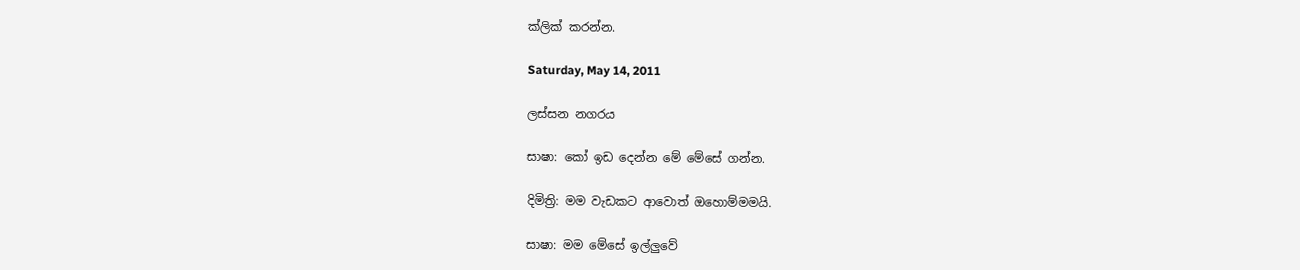ක්ලික් කරන්න.

Saturday, May 14, 2011

ලස්සන නගරය

සාෂා: කෝ ඉඩ දෙන්න මේ මේසේ ගන්න.

දිමිත්‍රි: මම වැඩකට ආවොත් ඔහොම්මමයි.

සාෂා: මම මේසේ ඉල්ලුවේ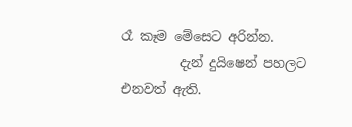රෑ කෑම මේසෙට අරින්න.
         දැන් දුයිෂෙන් පහලට එනවත් ඇති.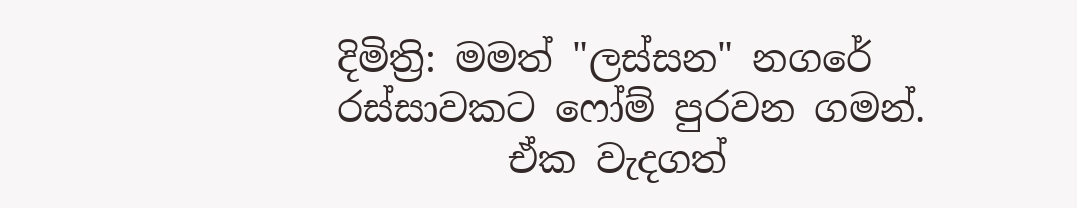දිමිත්‍රි: මමත් "ලස්සන" නගරේ රස්සාවකට ෆෝම් පුරවන ගමන්.
         ඒක වැදගත්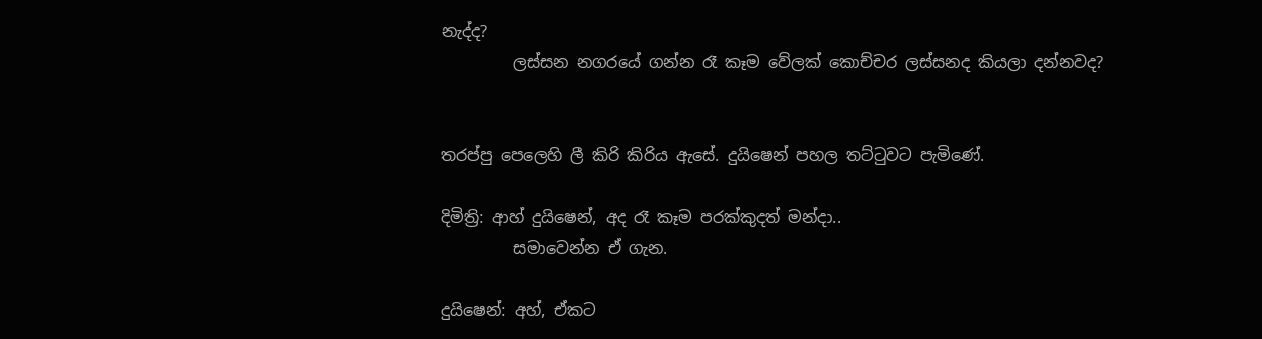නැද්ද?
         ලස්සන නගරයේ ගන්න රෑ කෑම වේලක් කොච්චර ලස්සනද කියලා දන්නවද?


තරප්පු පෙලෙහි ලී කිරි කිරිය ඇසේ. දුයිෂෙන් පහල තට්ටුවට පැමිණේ.

දිමිත්‍රි: ආහ් දුයිෂෙන්, අද රෑ කෑම පරක්කුදත් මන්දා..
         සමාවෙන්න ඒ ගැන.

දුයිෂෙන්: අහ්, ඒකට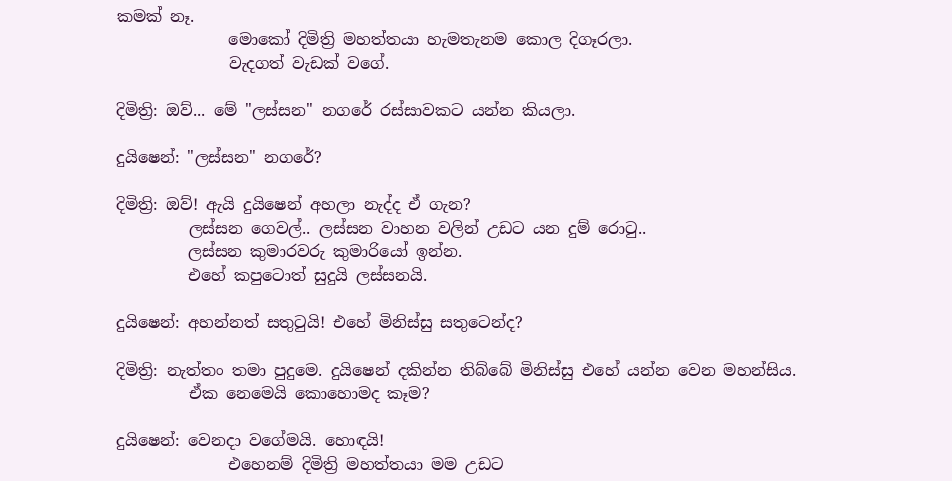කමක් නෑ.
              මොකෝ දිමිත්‍රි මහත්තයා හැමතැනම කොල දිගෑරලා.
              වැදගත් වැඩක් වගේ.

දිමිත්‍රි: ඔව්... මේ "ලස්සන" නගරේ රස්සාවකට යන්න කියලා.

දුයිෂෙන්: "ලස්සන" නගරේ?

දිමිත්‍රි: ඔව්! ඇයි දුයිෂෙන් අහලා නැද්ද ඒ ගැන?
         ලස්සන ගෙවල්.. ලස්සන වාහන වලින් උඩට යන දුම් රොටු..
         ලස්සන කුමාරවරු කුමාරියෝ ඉන්න.
         එහේ කපුටොත් සුදුයි ලස්සනයි.

දුයිෂෙන්: අහන්නත් සතුටුයි! එහේ මිනිස්සු සතුටෙන්ද?

දිමිත්‍රි: නැත්තං තමා පුදුමෙ. දුයිෂෙන් දකින්න තිබ්බේ මිනිස්සු එහේ යන්න වෙන මහන්සිය.
         ඒක නෙමෙයි කොහොමද කෑම?

දුයිෂෙන්: වෙනදා වගේමයි. හොඳයි!
              එහෙනම් දිමිත්‍රි මහත්තයා මම උඩට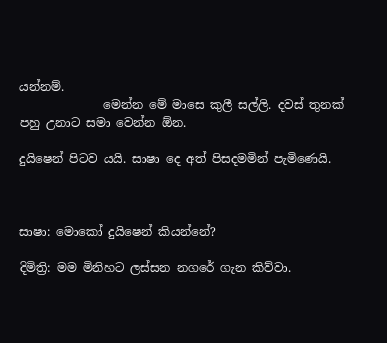යන්නම්.
              මෙන්න මේ මාසෙ කුලී සල්ලි. දවස් තුනක් පහු උනාට සමා වෙන්න ඕන.

දුයිෂෙන් පිටව යයි. සාෂා දෙ අත් පිසදමමින් පැමිණෙයි.



සාෂා: මොකෝ දුයිෂෙන් කියන්නේ?

දිමිත්‍රි: මම මිනිහට ලස්සන නගරේ ගැන කිව්වා.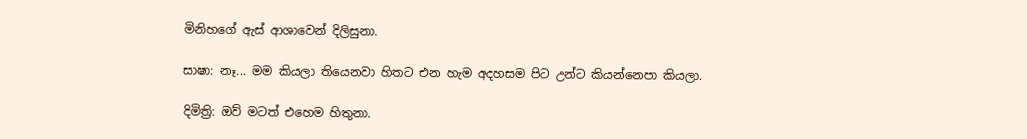මිනිහගේ ඇස් ආශාවෙන් දිලිසුනා.

සාෂා: නෑ... මම කියලා තියෙනවා හිතට එන හැම අදහසම පිට උන්ට කියන්නෙපා කියලා.

දිමිත්‍රි: ඔව් මටත් එහෙම හිතුනා.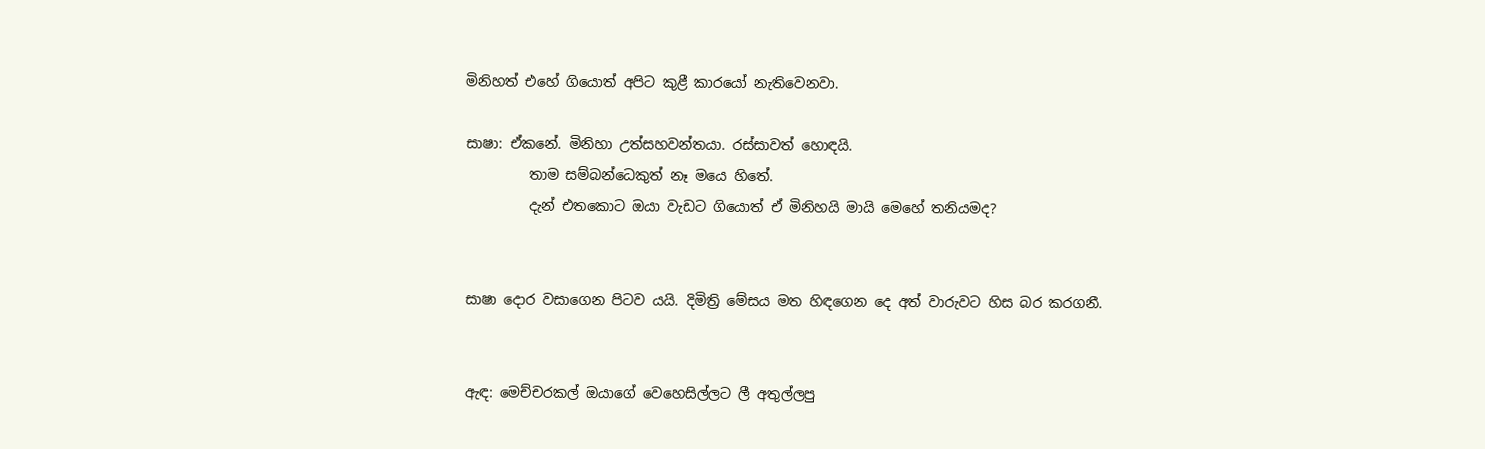මිනිහත් එහේ ගියොත් අපිට කුළී කාරයෝ නැතිවෙනවා.

සාෂා: ඒකනේ. මිනිහා උත්සහවන්තයා. රස්සාවත් හොඳයි.
         තාම සම්බන්ධෙකුත් නෑ මයෙ හිතේ.
         දැන් එතකොට ඔයා වැඩට ගියොත් ඒ මිනිහයි මායි මෙහේ තනියමද?


සාෂා දොර වසාගෙන පිටව යයි. දිමිත්‍රි මේසය මත හිඳගෙන දෙ අත් වාරුවට හිස බර කරගනී.


ඇඳ: මෙච්චරකල් ඔයාගේ වෙහෙසිල්ලට ලී අතුල්ලපු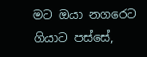මට ඔයා නගරෙට ගියාට පස්සේ,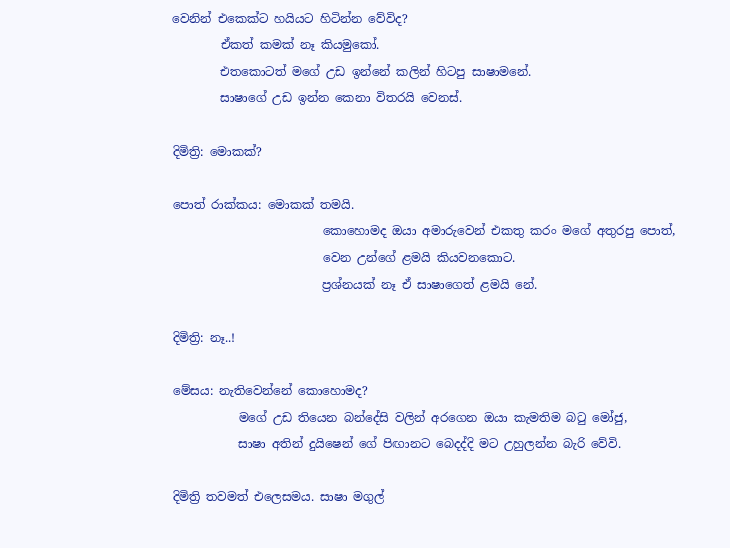වෙනින් එකෙක්ට හයියට හිටින්න වේවිද?
        ඒකත් කමක් නෑ කියමුකෝ.
        එතකොටත් මගේ උඩ ඉන්නේ කලින් හිටපු සාෂාමනේ.
        සාෂාගේ උඩ ඉන්න කෙනා විතරයි වෙනස්.

දිමිත්‍රි: මොකක්?

පොත් රාක්කය: මොකක් තමයි.
                         කොහොමද ඔයා අමාරුවෙන් එකතු කරං මගේ අතුරපු පොත්,
                         වෙන උන්ගේ ළමයි කියවනකොට.
                         ප්‍රශ්නයක් නෑ ඒ සාෂාගෙත් ළමයි නේ.

දිමිත්‍රි: නෑ..!

මේසය: නැතිවෙන්නේ කොහොමද?
           මගේ උඩ තියෙන බන්දේසි වලින් අරගෙන ඔයා කැමතිම බටු මෝජු,
           සාෂා අතින් දුයිෂෙන් ගේ පිඟානට බෙදද්දි මට උහුලන්න බැරි වේවි.

දිමිත්‍රි තවමත් එලෙසමය. සාෂා මගුල්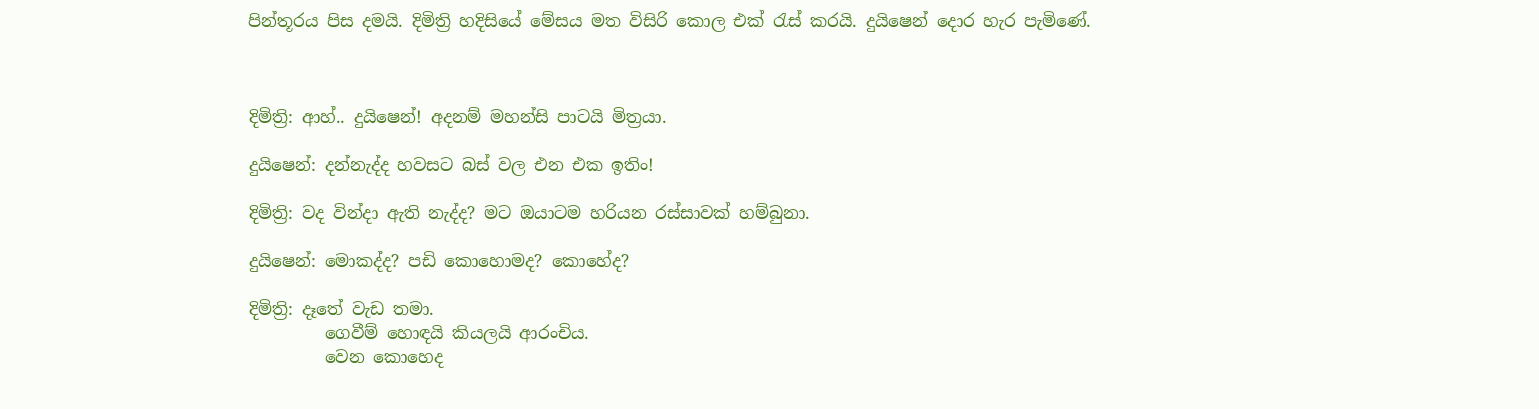පින්තූරය පිස දමයි. දිමිත්‍රි හදිසියේ මේසය මත විසිරි කොල එක් රැස් කරයි. දුයිෂෙන් දොර හැර පැමිණේ.



දිමිත්‍රි: ආහ්.. දුයිෂෙන්! අදනම් මහන්සි පාටයි මිත්‍රයා.

දුයිෂෙන්: දන්නැද්ද හවසට බස් වල එන එක ඉතිං!

දිමිත්‍රි: වද වින්දා ඇති නැද්ද? මට ඔයාටම හරියන රස්සාවක් හම්බුනා.

දුයිෂෙන්: මොකද්ද? පඩි කොහොමද? කොහේද?

දිමිත්‍රි: දෑතේ වැඩ තමා.
         ගෙවීම් හොඳයි කියලයි ආරංචිය.
         වෙන කොහෙද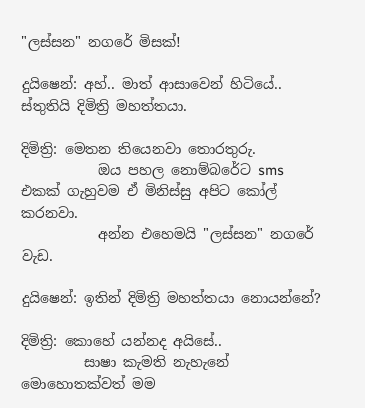"ලස්සන" නගරේ මිසක්!

දුයිෂෙන්: අහ්.. මාත් ආසාවෙන් හිටියේ.. ස්තුතියි දිමිත්‍රි මහත්තයා.

දිමිත්‍රි: මෙතන තියෙනවා තොරතුරු.
           ඔය පහල නොම්බරේට sms එකක් ගැහුවම ඒ මිනිස්සු අපිට කෝල් කරනවා.
           අන්න එහෙමයි "ලස්සන" නගරේ වැඩ.

දුයිෂෙන්: ඉතින් දිමිත්‍රි මහත්තයා නොයන්නේ?

දිමිත්‍රි: කොහේ යන්නද අයිසේ..
         සාෂා කැමති නැහැනේ මොහොතක්වත් මම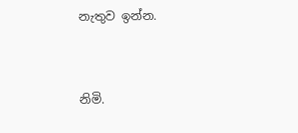නැතුව ඉන්න.


නිමි.